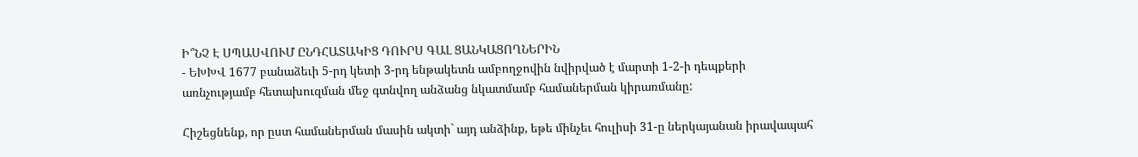Ի՞ՆՉ Է ՍՊԱՍՎՈՒՄ ԸՆԴՀԱՏԱԿԻՑ ԴՈՒՐՍ ԳԱԼ ՑԱՆԿԱՑՈՂՆԵՐԻՆ
- ԵԽԽՎ 1677 բանաձեւի 5-րդ կետի 3-րդ ենթակետն ամբողջովին նվիրված է մարտի 1-2-ի դեպքերի առնչությամբ հետախուզման մեջ գտնվող անձանց նկատմամբ համաներման կիրառմանը:

Հիշեցնենք, որ ըստ համաներման մասին ակտի` այդ անձինք, եթե մինչեւ հուլիսի 31-ը ներկայանան իրավապահ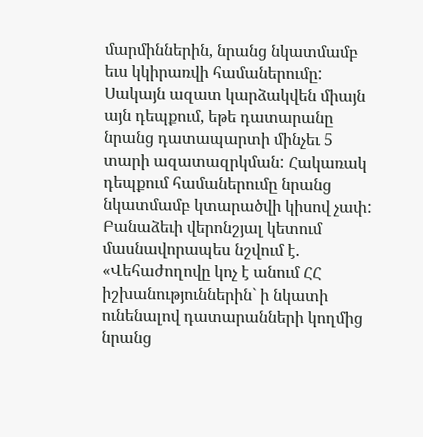մարմիններին, նրանց նկատմամբ եւս կկիրառվի համաներումը: Սակայն ազատ կարձակվեն միայն այն դեպքում, եթե դատարանը նրանց դատապարտի մինչեւ 5 տարի ազատազրկման: Հակառակ դեպքում համաներումը նրանց նկատմամբ կտարածվի կիսով չափ: Բանաձեւի վերոնշյալ կետում մասնավորապես նշվում է. «Վեհաժողովը կոչ է անում ՀՀ իշխանություններին` ի նկատի ունենալով դատարանների կողմից նրանց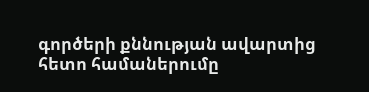գործերի քննության ավարտից հետո համաներումը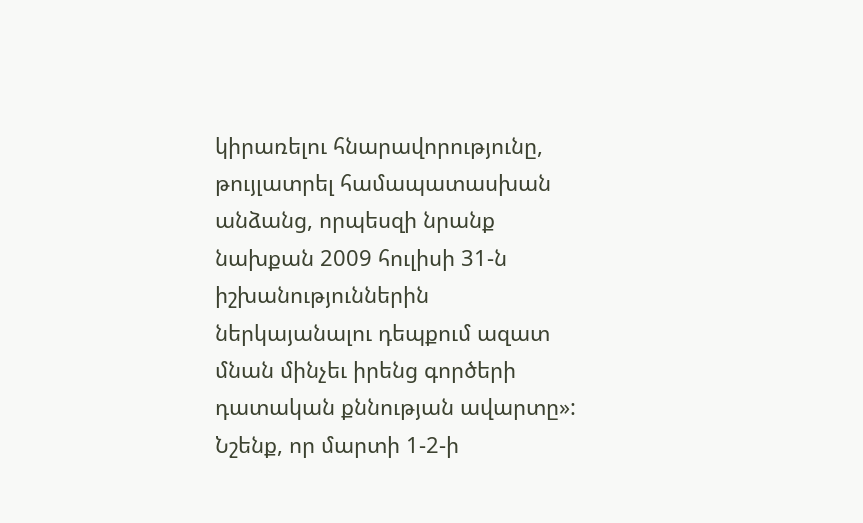կիրառելու հնարավորությունը, թույլատրել համապատասխան անձանց, որպեսզի նրանք նախքան 2009 հուլիսի 31-ն իշխանություններին ներկայանալու դեպքում ազատ մնան մինչեւ իրենց գործերի դատական քննության ավարտը»: Նշենք, որ մարտի 1-2-ի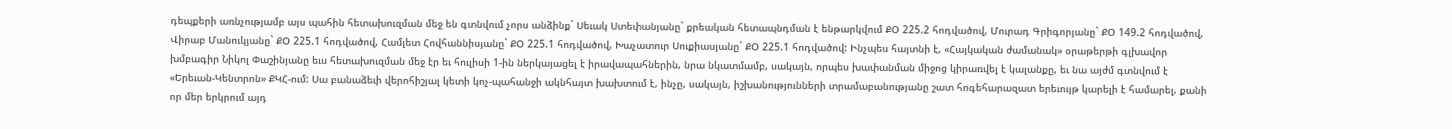դեպքերի առնչությամբ այս պահին հետախուզման մեջ են գտնվում չորս անձինք` Սեւակ Ստեփանյանը` քրեական հետապնդման է ենթարկվում ՔՕ 225.2 հոդվածով, Մուրադ Գրիգորյանը` ՔՕ 149.2 հոդվածով, Վիրաբ Մանուկյանը` ՔՕ 225.1 հոդվածով, Համլետ Հովհաննիսյանը` ՔՕ 225.1 հոդվածով, Խաչատուր Սուքիասյանը` ՔՕ 225.1 հոդվածով: Ինչպես հայտնի է, «Հայկական ժամանակ» օրաթերթի գլխավոր խմբագիր Նիկոլ Փաշինյանը եւս հետախուզման մեջ էր եւ հուլիսի 1-ին ներկայացել է իրավապահներին, նրա նկատմամբ, սակայն, որպես խափանման միջոց կիրառվել է կալանքը, եւ նա այժմ գտնվում է «Երեւան-Կենտրոն» ՔԿՀ-ում: Սա բանաձեւի վերոհիշյալ կետի կոչ-պահանջի ակնհայտ խախտում է, ինչը, սակայն, իշխանությունների տրամաբանությանը շատ հոգեհարազատ երեւույթ կարելի է համարել, քանի որ մեր երկրում այդ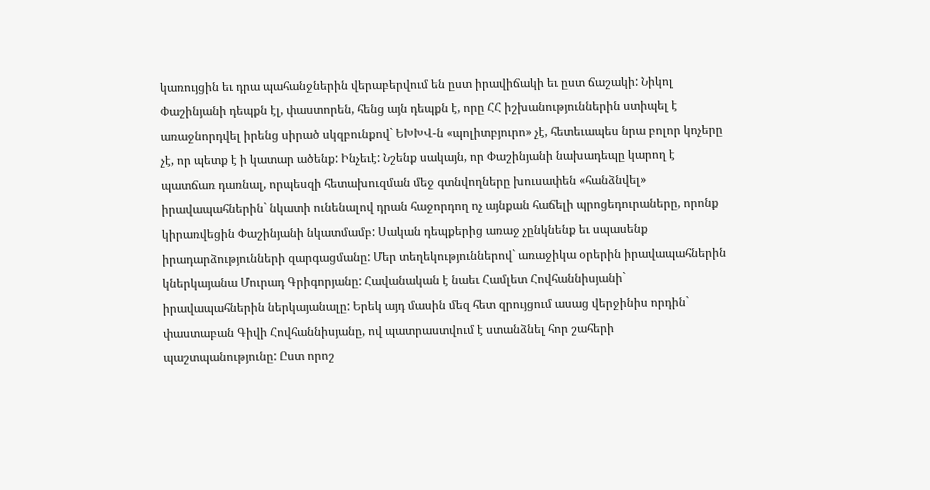կառույցին եւ դրա պահանջներին վերաբերվում են ըստ իրավիճակի եւ ըստ ճաշակի: Նիկոլ Փաշինյանի դեպքն էլ, փաստորեն, հենց այն դեպքն է, որը ՀՀ իշխանություններին ստիպել է առաջնորդվել իրենց սիրած սկզբունքով` ԵԽԽՎ-ն «պոլիտբյուրո» չէ, հետեւապես նրա բոլոր կոչերը չէ, որ պետք է ի կատար ածենք: Ինչեւէ: Նշենք սակայն, որ Փաշինյանի նախադեպը կարող է պատճառ դառնալ, որպեսզի հետախուզման մեջ գտնվողները խուսափեն «հանձնվել» իրավապահներին` նկատի ունենալով դրան հաջորդող ոչ այնքան հաճելի պրոցեդուրաները, որոնք կիրառվեցին Փաշինյանի նկատմամբ: Սական դեպքերից առաջ չընկնենք եւ սպասենք իրադարձությունների զարգացմանը: Մեր տեղեկություններով` առաջիկա օրերին իրավապահներին կներկայանա Մուրադ Գրիգորյանը: Հավանական է նաեւ Համլետ Հովհաննիսյանի` իրավապահներին ներկայանալը: Երեկ այդ մասին մեզ հետ զրույցում ասաց վերջինիս որդին` փաստաբան Գիվի Հովհաննիսյանը, ով պատրաստվում է ստանձնել հոր շահերի պաշտպանությունը: Ըստ որոշ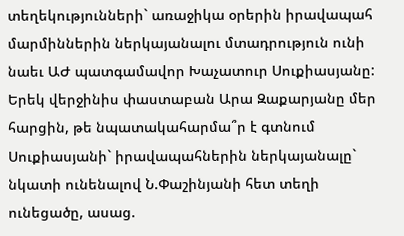տեղեկությունների` առաջիկա օրերին իրավապահ մարմիններին ներկայանալու մտադրություն ունի նաեւ ԱԺ պատգամավոր Խաչատուր Սուքիասյանը: Երեկ վերջինիս փաստաբան Արա Զաքարյանը մեր հարցին, թե նպատակահարմա՞ր է գտնում Սուքիասյանի` իրավապահներին ներկայանալը` նկատի ունենալով Ն.Փաշինյանի հետ տեղի ունեցածը, ասաց.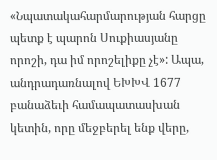«Նպատակահարմարության հարցը պետք է պարոն Սուքիասյանը որոշի, դա իմ որոշելիքը չէ»: Ապա, անդրադառնալով ԵԽԽՎ 1677 բանաձեւի համապատասխան կետին, որը մեջբերել ենք վերը,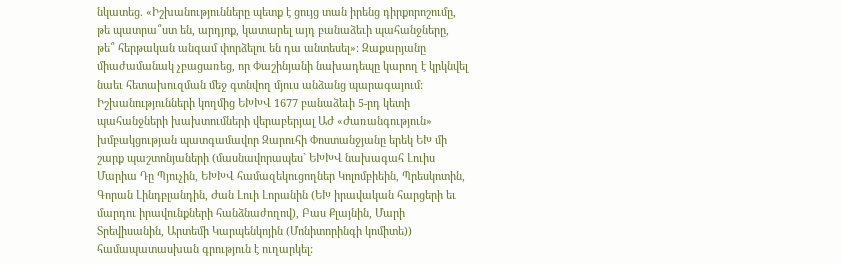նկատեց. «Իշխանությունները պետք է ցույց տան իրենց դիրքորոշումը, թե պատրա՞ստ են, արդյոք, կատարել այդ բանաձեւի պահանջները, թե՞ հերթական անգամ փորձելու են դա անտեսել»: Զաքարյանը միաժամանակ չբացառեց, որ Փաշինյանի նախադեպը կարող է կրկնվել նաեւ հետախուզման մեջ գտնվող մյուս անձանց պարագայում: Իշխանությունների կողմից ԵԽԽՎ 1677 բանաձեւի 5-րդ կետի պահանջների խախտումների վերաբերյալ ԱԺ «Ժառանգություն» խմբակցության պատգամավոր Զարուհի Փոստանջյանը երեկ ԵԽ մի շարք պաշտոնյաների (մասնավորապես` ԵԽԽՎ նախագահ Լուիս Մարիա Դը Պյուչին, ԵԽԽՎ համազեկուցողներ Կոլոմբիեին, Պրեսկոտին, Գորան Լինդբլանդին, Ժան Լուի Լորանին (ԵԽ իրավական հարցերի եւ մարդու իրավունքների հանձնաժողով), Բաս Քլայնին, Մարի Տրեվիսանին, Արտեմի Կարպենկոյին (Մոնիտորինգի կոմիտե)) համապատասխան գրություն է ուղարկել: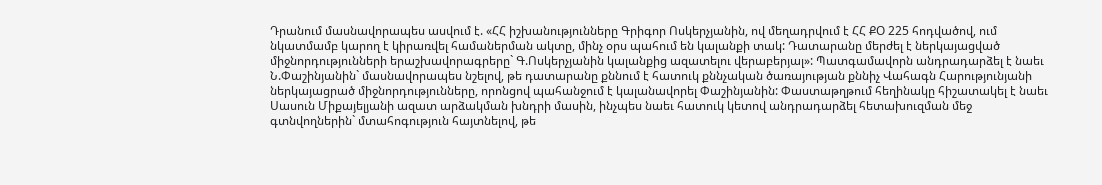Դրանում մասնավորապես ասվում է. «ՀՀ իշխանությունները Գրիգոր Ոսկերչյանին, ով մեղադրվում է ՀՀ ՔՕ 225 հոդվածով, ում նկատմամբ կարող է կիրառվել համաներման ակտը, մինչ օրս պահում են կալանքի տակ: Դատարանը մերժել է ներկայացված միջնորդությունների երաշխավորագրերը` Գ.Ոսկերչյանին կալանքից ազատելու վերաբերյալ»: Պատգամավորն անդրադարձել է նաեւ Ն.Փաշինյանին` մասնավորապես նշելով, թե դատարանը քննում է հատուկ քննչական ծառայության քննիչ Վահագն Հարությունյանի ներկայացրած միջնորդությունները, որոնցով պահանջում է կալանավորել Փաշինյանին: Փաստաթղթում հեղինակը հիշատակել է նաեւ Սասուն Միքայելյանի ազատ արձակման խնդրի մասին, ինչպես նաեւ հատուկ կետով անդրադարձել հետախուզման մեջ գտնվողներին` մտահոգություն հայտնելով, թե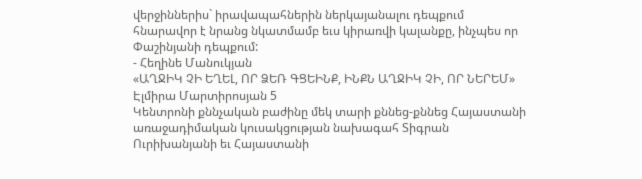վերջիններիս` իրավապահներին ներկայանալու դեպքում հնարավոր է նրանց նկատմամբ եւս կիրառվի կալանքը, ինչպես որ Փաշինյանի դեպքում:
- Հեղինե Մանուկյան
«ԱՂՋԻԿ ՉԻ ԵՂԵԼ, ՈՐ ՁԵՌ ԳՑԵԻՆՔ, ԻՆՔՆ ԱՂՋԻԿ ՉԻ, ՈՐ ՆԵՐԵՄ»
Էլմիրա Մարտիրոսյան 5
Կենտրոնի քննչական բաժինը մեկ տարի քննեց-քննեց Հայաստանի առաջադիմական կուսակցության նախագահ Տիգրան Ուրիխանյանի եւ Հայաստանի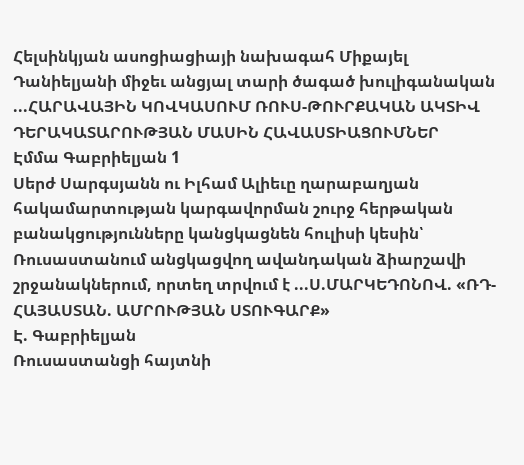Հելսինկյան ասոցիացիայի նախագահ Միքայել Դանիելյանի միջեւ անցյալ տարի ծագած խուլիգանական ...ՀԱՐԱՎԱՅԻՆ ԿՈՎԿԱՍՈՒՄ ՌՈՒՍ-ԹՈՒՐՔԱԿԱՆ ԱԿՏԻՎ ԴԵՐԱԿԱՏԱՐՈՒԹՅԱՆ ՄԱՍԻՆ ՀԱՎԱՍՏԻԱՑՈՒՄՆԵՐ
Էմմա Գաբրիելյան 1
Սերժ Սարգսյանն ու Իլհամ Ալիեւը ղարաբաղյան հակամարտության կարգավորման շուրջ հերթական բանակցությունները կանցկացնեն հուլիսի կեսին՝ Ռուսաստանում անցկացվող ավանդական ձիարշավի շրջանակներում, որտեղ տրվում է ...Ս.ՄԱՐԿԵԴՈՆՈՎ. «ՌԴ-ՀԱՅԱՍՏԱՆ. ԱՄՐՈՒԹՅԱՆ ՍՏՈՒԳԱՐՔ»
Է. Գաբրիելյան
Ռուսաստանցի հայտնի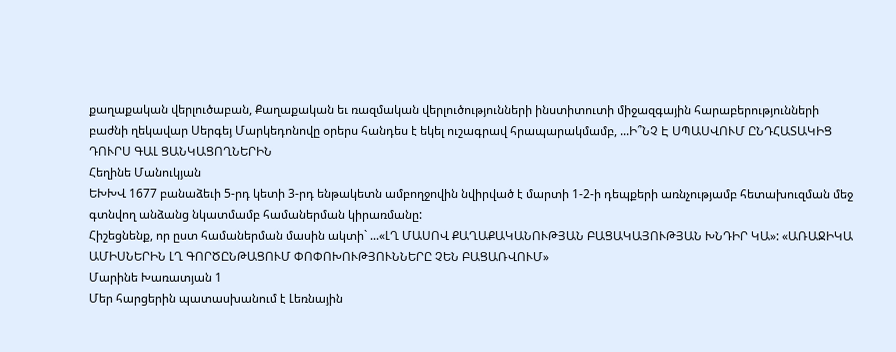քաղաքական վերլուծաբան, Քաղաքական եւ ռազմական վերլուծությունների ինստիտուտի միջազգային հարաբերությունների բաժնի ղեկավար Սերգեյ Մարկեդոնովը օրերս հանդես է եկել ուշագրավ հրապարակմամբ, ...Ի՞ՆՉ Է ՍՊԱՍՎՈՒՄ ԸՆԴՀԱՏԱԿԻՑ ԴՈՒՐՍ ԳԱԼ ՑԱՆԿԱՑՈՂՆԵՐԻՆ
Հեղինե Մանուկյան
ԵԽԽՎ 1677 բանաձեւի 5-րդ կետի 3-րդ ենթակետն ամբողջովին նվիրված է մարտի 1-2-ի դեպքերի առնչությամբ հետախուզման մեջ գտնվող անձանց նկատմամբ համաներման կիրառմանը:
Հիշեցնենք, որ ըստ համաներման մասին ակտի` ...«ԼՂ ՄԱՍՈՎ ՔԱՂԱՔԱԿԱՆՈՒԹՅԱՆ ԲԱՑԱԿԱՅՈՒԹՅԱՆ ԽՆԴԻՐ ԿԱ»: «ԱՌԱՋԻԿԱ ԱՄԻՍՆԵՐԻՆ ԼՂ ԳՈՐԾԸՆԹԱՑՈՒՄ ՓՈՓՈԽՈՒԹՅՈՒՆՆԵՐԸ ՉԵՆ ԲԱՑԱՌՎՈՒՄ»
Մարինե Խառատյան 1
Մեր հարցերին պատասխանում է Լեռնային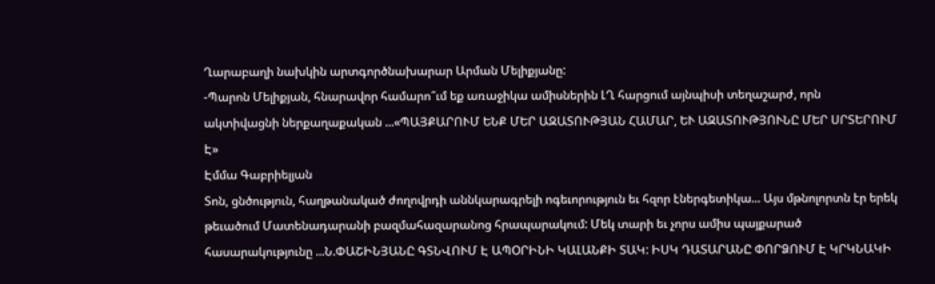Ղարաբաղի նախկին արտգործնախարար Արման Մելիքյանը:
-Պարոն Մելիքյան, հնարավոր համարո՞ւմ եք առաջիկա ամիսներին ԼՂ հարցում այնպիսի տեղաշարժ, որն ակտիվացնի ներքաղաքական ...«ՊԱՅՔԱՐՈՒՄ ԵՆՔ ՄԵՐ ԱԶԱՏՈՒԹՅԱՆ ՀԱՄԱՐ, ԵՒ ԱԶԱՏՈՒԹՅՈՒՆԸ ՄԵՐ ՍՐՏԵՐՈՒՄ Է»
Էմմա Գաբրիելյան
Տոն, ցնծություն, հաղթանակած ժողովրդի աննկարագրելի ոգեւորություն եւ հզոր էներգետիկա... Այս մթնոլորտն էր երեկ թեւածում Մատենադարանի բազմահազարանոց հրապարակում: Մեկ տարի եւ չորս ամիս պայքարած հասարակությունը ...Ն.ՓԱՇԻՆՅԱՆԸ ԳՏՆՎՈՒՄ Է ԱՊՕՐԻՆԻ ԿԱԼԱՆՔԻ ՏԱԿ: ԻՍԿ ԴԱՏԱՐԱՆԸ ՓՈՐՁՈՒՄ Է ԿՐԿՆԱԿԻ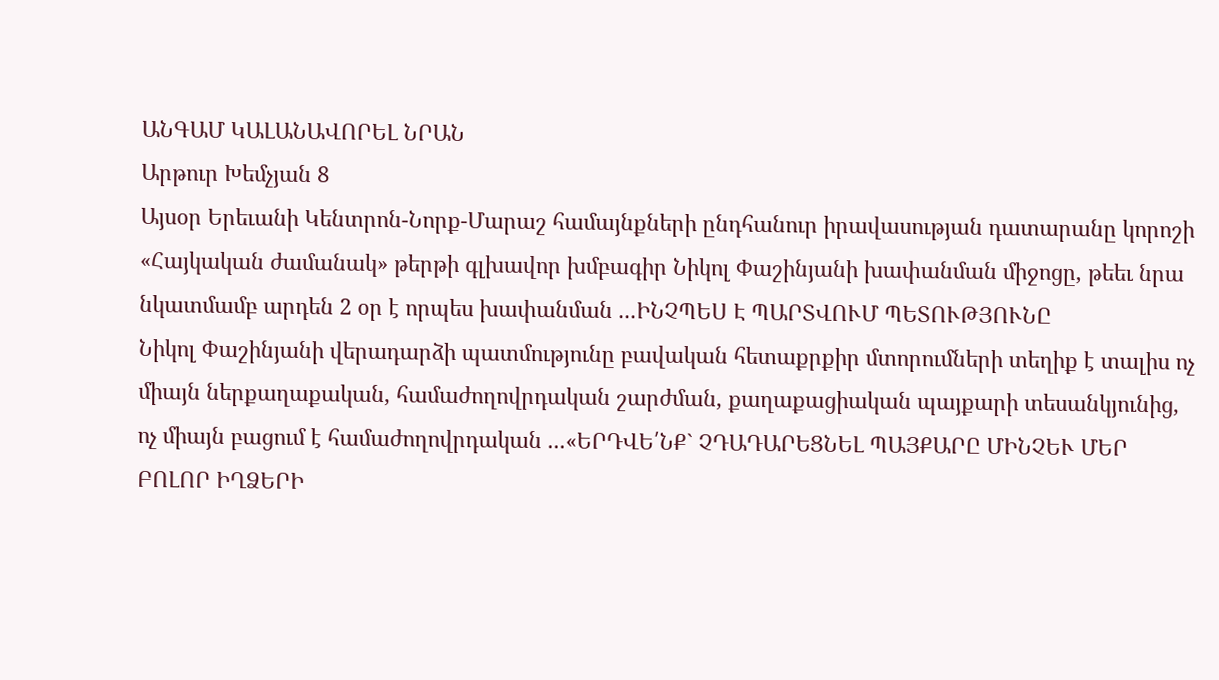ԱՆԳԱՄ ԿԱԼԱՆԱՎՈՐԵԼ ՆՐԱՆ
Արթուր Խեմչյան 8
Այսօր Երեւանի Կենտրոն-Նորք-Մարաշ համայնքների ընդհանուր իրավասության դատարանը կորոշի «Հայկական ժամանակ» թերթի գլխավոր խմբագիր Նիկոլ Փաշինյանի խափանման միջոցը, թեեւ նրա նկատմամբ արդեն 2 օր է որպես խափանման ...ԻՆՉՊԵՍ Է ՊԱՐՏՎՈՒՄ ՊԵՏՈՒԹՅՈՒՆԸ
Նիկոլ Փաշինյանի վերադարձի պատմությունը բավական հետաքրքիր մտորումների տեղիք է տալիս ոչ միայն ներքաղաքական, համաժողովրդական շարժման, քաղաքացիական պայքարի տեսանկյունից, ոչ միայն բացում է համաժողովրդական ...«ԵՐԴՎԵ՛ՆՔ` ՉԴԱԴԱՐԵՑՆԵԼ ՊԱՅՔԱՐԸ ՄԻՆՉԵՒ ՄԵՐ ԲՈԼՈՐ ԻՂՁԵՐԻ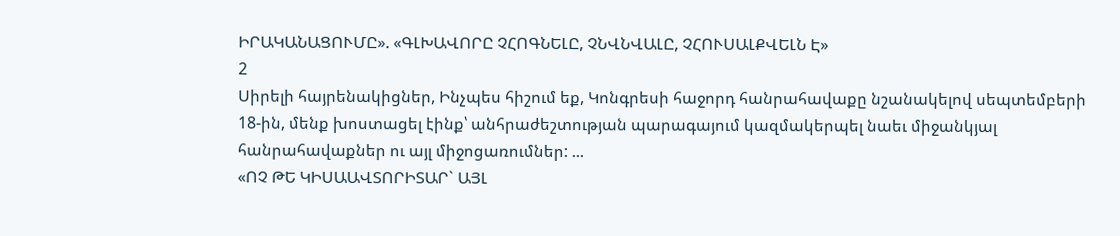ԻՐԱԿԱՆԱՑՈՒՄԸ». «ԳԼԽԱՎՈՐԸ ՉՀՈԳՆԵԼԸ, ՉՆՎՆՎԱԼԸ, ՉՀՈՒՍԱԼՔՎԵԼՆ Է»
2
Սիրելի հայրենակիցներ, Ինչպես հիշում եք, Կոնգրեսի հաջորդ հանրահավաքը նշանակելով սեպտեմբերի 18-ին, մենք խոստացել էինք՝ անհրաժեշտության պարագայում կազմակերպել նաեւ միջանկյալ հանրահավաքներ ու այլ միջոցառումներ: ...
«ՈՉ ԹԵ ԿԻՍԱԱՎՏՈՐԻՏԱՐ` ԱՅԼ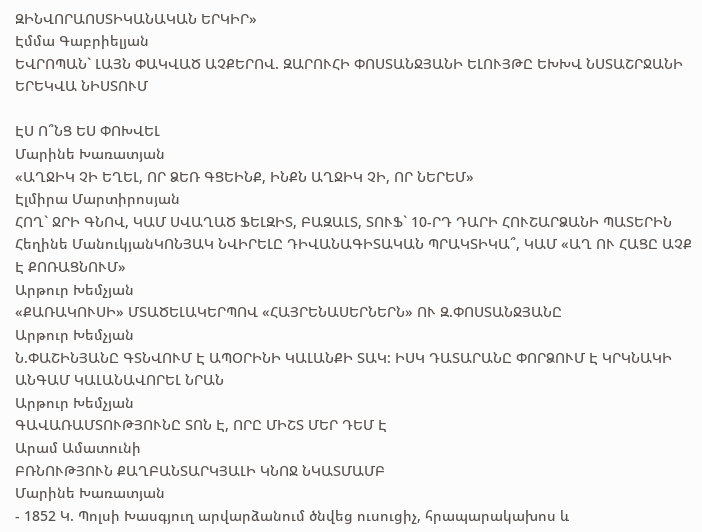ԶԻՆՎՈՐԱՈՍՏԻԿԱՆԱԿԱՆ ԵՐԿԻՐ»
Էմմա Գաբրիելյան
ԵՎՐՈՊԱՆ` ԼԱՅՆ ՓԱԿՎԱԾ ԱՉՔԵՐՈՎ. ԶԱՐՈՒՀԻ ՓՈՍՏԱՆՋՅԱՆԻ ԵԼՈՒՅԹԸ ԵԽԽՎ ՆՍՏԱՇՐՋԱՆԻ ԵՐԵԿՎԱ ՆԻՍՏՈՒՄ

ԷՍ Ո՞ՆՑ ԵՍ ՓՈԽՎԵԼ
Մարինե Խառատյան
«ԱՂՋԻԿ ՉԻ ԵՂԵԼ, ՈՐ ՁԵՌ ԳՑԵԻՆՔ, ԻՆՔՆ ԱՂՋԻԿ ՉԻ, ՈՐ ՆԵՐԵՄ»
Էլմիրա Մարտիրոսյան
ՀՈՂ` ՋՐԻ ԳՆՈՎ, ԿԱՄ ՍՎԱՂԱԾ ՖԵԼԶԻՏ, ԲԱԶԱԼՏ, ՏՈՒՖ` 10-ՐԴ ԴԱՐԻ ՀՈՒՇԱՐՁԱՆԻ ՊԱՏԵՐԻՆ
Հեղինե ՄանուկյանԿՈՆՅԱԿ ՆՎԻՐԵԼԸ ԴԻՎԱՆԱԳԻՏԱԿԱՆ ՊՐԱԿՏԻԿԱ՞, ԿԱՄ «ԱՂ ՈՒ ՀԱՑԸ ԱՉՔ Է ՔՈՌԱՑՆՈՒՄ»
Արթուր Խեմչյան
«ՔԱՌԱԿՈՒՍԻ» ՄՏԱԾԵԼԱԿԵՐՊՈՎ «ՀԱՅՐԵՆԱՍԵՐՆԵՐՆ» ՈՒ Զ.ՓՈՍՏԱՆՋՅԱՆԸ
Արթուր Խեմչյան
Ն.ՓԱՇԻՆՅԱՆԸ ԳՏՆՎՈՒՄ Է ԱՊՕՐԻՆԻ ԿԱԼԱՆՔԻ ՏԱԿ: ԻՍԿ ԴԱՏԱՐԱՆԸ ՓՈՐՁՈՒՄ Է ԿՐԿՆԱԿԻ ԱՆԳԱՄ ԿԱԼԱՆԱՎՈՐԵԼ ՆՐԱՆ
Արթուր Խեմչյան
ԳԱՎԱՌԱՄՏՈՒԹՅՈՒՆԸ ՏՈՆ Է, ՈՐԸ ՄԻՇՏ ՄԵՐ ԴԵՄ Է
Արամ Ամատունի
ԲՌՆՈՒԹՅՈՒՆ ՔԱՂԲԱՆՏԱՐԿՅԱԼԻ ԿՆՈՋ ՆԿԱՏՄԱՄԲ
Մարինե Խառատյան
- 1852 Կ. Պոլսի Խասգյուղ արվարձանում ծնվեց ուսուցիչ, հրապարակախոս և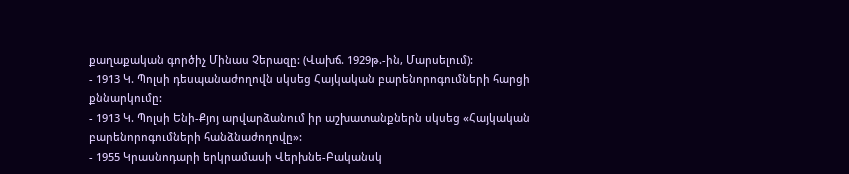քաղաքական գործիչ Մինաս Չերազը: (Վախճ. 1929թ.-ին, Մարսելում):
- 1913 Կ. Պոլսի դեսպանաժողովն սկսեց Հայկական բարենորոգումների հարցի քննարկումը:
- 1913 Կ. Պոլսի Ենի-Քյոյ արվարձանում իր աշխատանքներն սկսեց «Հայկական բարենորոգումների հանձնաժողովը»:
- 1955 Կրասնոդարի երկրամասի Վերխնե-Բականսկ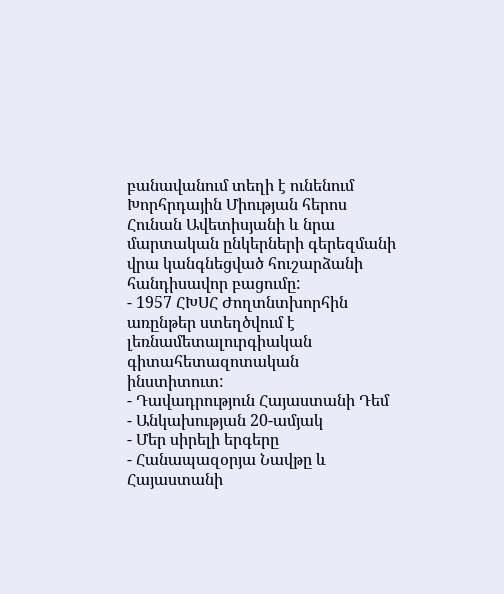բանավանում տեղի է ունենում Խորհրդային Միության հերոս Հունան Ավետիսյանի և նրա մարտական ընկերների գերեզմանի վրա կանգնեցված հուշարձանի հանդիսավոր բացումը:
- 1957 ՀԽՍՀ Ժողտնտխորհին առընթեր ստեղծվում է լեռնամետալուրգիական գիտահետազոտական ինստիտուտ:
- Դավադրություն Հայաստանի Դեմ
- Անկախության 20-ամյակ
- Մեր սիրելի երգերը
- Հանապազօրյա Նավթը և Հայաստանի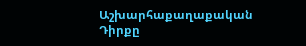Աշխարհաքաղաքական Դիրքը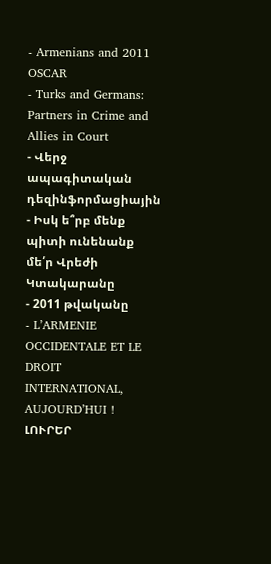- Armenians and 2011 OSCAR
- Turks and Germans: Partners in Crime and Allies in Court
- Վերջ ապագիտական դեզինֆորմացիային
- Իսկ ե՞րբ մենք պիտի ունենանք մե՛ր Վրեժի Կտակարանը
- 2011 թվականը
- L’ARMENIE OCCIDENTALE ET LE DROIT INTERNATIONAL, AUJOURD’HUI !
ԼՈՒՐԵՐ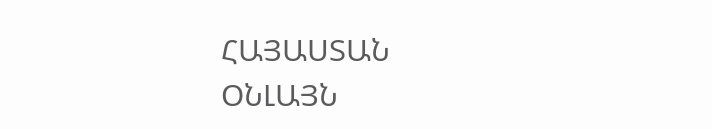ՀԱՅԱՍՏԱՆ
ՕՆԼԱՅՆ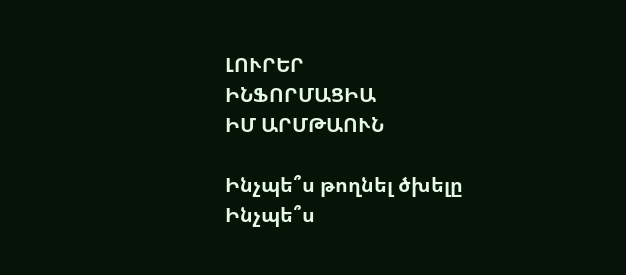ԼՈՒՐԵՐ
ԻՆՖՈՐՄԱՑԻԱ
ԻՄ ԱՐՄԹԱՈՒՆ

Ինչպե՞ս թողնել ծխելը
Ինչպե՞ս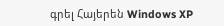գրել Հայերեն Windows XP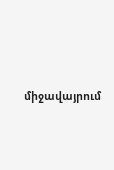միջավայրում